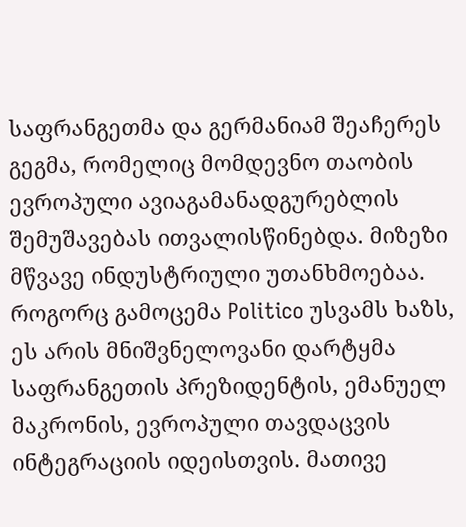საფრანგეთმა და გერმანიამ შეაჩერეს გეგმა, რომელიც მომდევნო თაობის ევროპული ავიაგამანადგურებლის შემუშავებას ითვალისწინებდა. მიზეზი მწვავე ინდუსტრიული უთანხმოებაა.
როგორც გამოცემა Politico უსვამს ხაზს, ეს არის მნიშვნელოვანი დარტყმა საფრანგეთის პრეზიდენტის, ემანუელ მაკრონის, ევროპული თავდაცვის ინტეგრაციის იდეისთვის. მათივე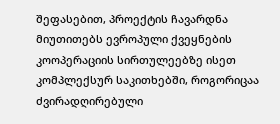შეფასებით, პროექტის ჩავარდნა მიუთითებს ევროპული ქვეყნების კოოპერაციის სირთულეებზე ისეთ კომპლექსურ საკითხებში, როგორიცაა ძვირადღირებული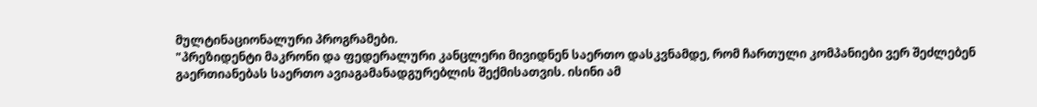მულტინაციონალური პროგრამები.
"პრეზიდენტი მაკრონი და ფედერალური კანცლერი მივიდნენ საერთო დასკვნამდე, რომ ჩართული კომპანიები ვერ შეძლებენ გაერთიანებას საერთო ავიაგამანადგურებლის შექმისათვის. ისინი ამ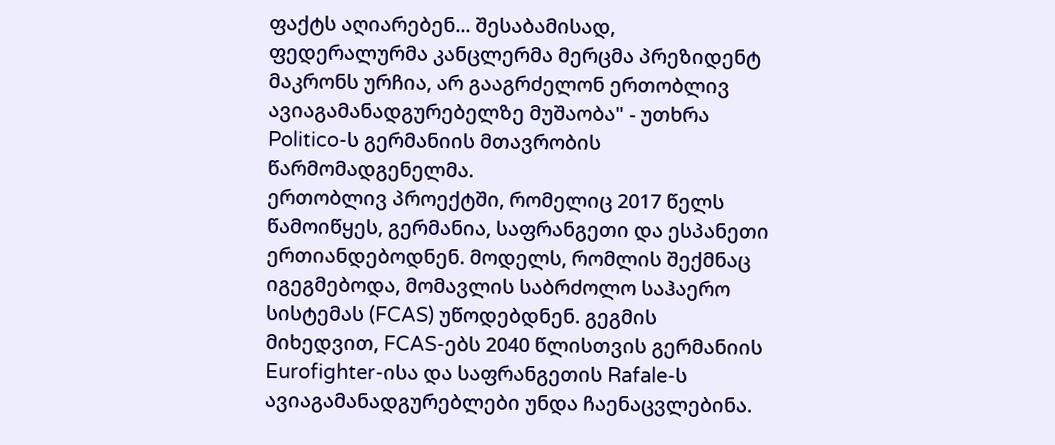ფაქტს აღიარებენ... შესაბამისად, ფედერალურმა კანცლერმა მერცმა პრეზიდენტ მაკრონს ურჩია, არ გააგრძელონ ერთობლივ ავიაგამანადგურებელზე მუშაობა" - უთხრა Politico-ს გერმანიის მთავრობის წარმომადგენელმა.
ერთობლივ პროექტში, რომელიც 2017 წელს წამოიწყეს, გერმანია, საფრანგეთი და ესპანეთი ერთიანდებოდნენ. მოდელს, რომლის შექმნაც იგეგმებოდა, მომავლის საბრძოლო საჰაერო სისტემას (FCAS) უწოდებდნენ. გეგმის მიხედვით, FCAS-ებს 2040 წლისთვის გერმანიის Eurofighter-ისა და საფრანგეთის Rafale-ს ავიაგამანადგურებლები უნდა ჩაენაცვლებინა.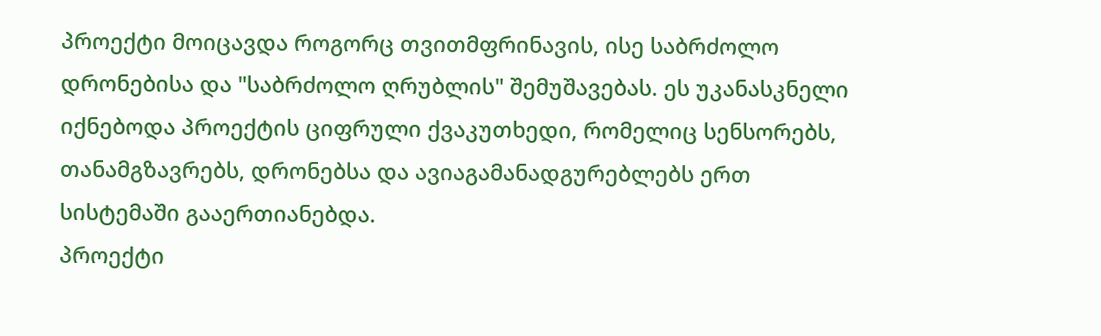პროექტი მოიცავდა როგორც თვითმფრინავის, ისე საბრძოლო დრონებისა და "საბრძოლო ღრუბლის" შემუშავებას. ეს უკანასკნელი იქნებოდა პროექტის ციფრული ქვაკუთხედი, რომელიც სენსორებს, თანამგზავრებს, დრონებსა და ავიაგამანადგურებლებს ერთ სისტემაში გააერთიანებდა.
პროექტი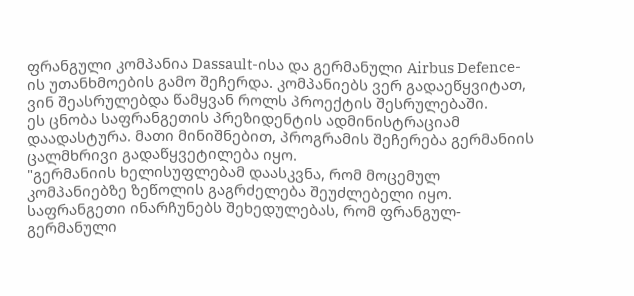ფრანგული კომპანია Dassault-ისა და გერმანული Airbus Defence-ის უთანხმოების გამო შეჩერდა. კომპანიებს ვერ გადაეწყვიტათ, ვინ შეასრულებდა წამყვან როლს პროექტის შესრულებაში.
ეს ცნობა საფრანგეთის პრეზიდენტის ადმინისტრაციამ დაადასტურა. მათი მინიშნებით, პროგრამის შეჩერება გერმანიის ცალმხრივი გადაწყვეტილება იყო.
"გერმანიის ხელისუფლებამ დაასკვნა, რომ მოცემულ კომპანიებზე ზეწოლის გაგრძელება შეუძლებელი იყო. საფრანგეთი ინარჩუნებს შეხედულებას, რომ ფრანგულ-გერმანული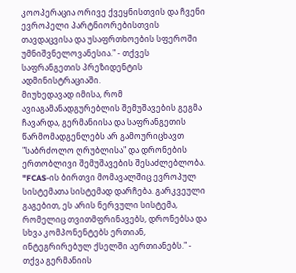კოოპერაცია ორივე ქვეყნისთვის და ჩვენი ევროპელი პარტნიორებისთვის თავდაცვისა და უსაფრთხოების სფეროში უმნიშვნელოვანესია." - თქვეს საფრანგეთის პრეზიდენტის ადმინისტრაციაში.
მიუხედავად იმისა, რომ ავიაგამანადგურებლის შემუშავების გეგმა ჩავარდა, გერმანიისა და საფრანგეთის წარმომადგენლებს არ გამოურიცხავთ "საბრძოლო ღრუბლისა" და დრონების ერთობლივი შემუშავების შესაძლებლობა.
"FCAS-ის ბირთვი მომავალშიც ევროპულ სისტემათა სისტემად დარჩება. გარკვეული გაგებით, ეს არის ნერვული სისტემა, რომელიც თვითმფრინავებს, დრონებსა და სხვა კომპონენტებს ერთიან, ინტეგრირებულ ქსელში აერთიანებს." - თქვა გერმანიის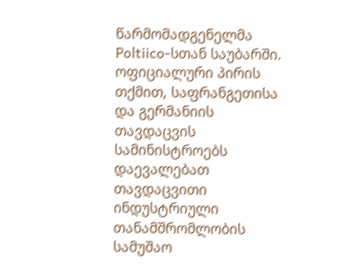წარმომადგენელმა Poltiico-სთან საუბარში.
ოფიციალური პირის თქმით, საფრანგეთისა და გერმანიის თავდაცვის სამინისტროებს დაევალებათ თავდაცვითი ინდუსტრიული თანამშრომლობის სამუშაო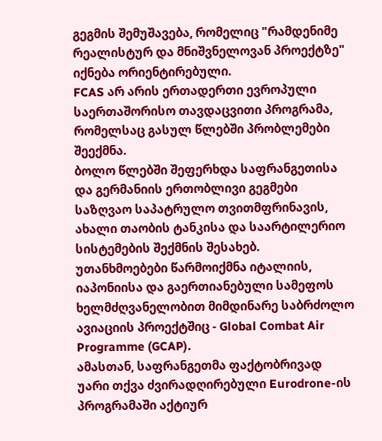გეგმის შემუშავება, რომელიც "რამდენიმე რეალისტურ და მნიშვნელოვან პროექტზე" იქნება ორიენტირებული.
FCAS არ არის ერთადერთი ევროპული საერთაშორისო თავდაცვითი პროგრამა, რომელსაც გასულ წლებში პრობლემები შეექმნა.
ბოლო წლებში შეფერხდა საფრანგეთისა და გერმანიის ერთობლივი გეგმები საზღვაო საპატრულო თვითმფრინავის, ახალი თაობის ტანკისა და საარტილერიო სისტემების შექმნის შესახებ. უთანხმოებები წარმოიქმნა იტალიის, იაპონიისა და გაერთიანებული სამეფოს ხელმძღვანელობით მიმდინარე საბრძოლო ავიაციის პროექტშიც - Global Combat Air Programme (GCAP).
ამასთან, საფრანგეთმა ფაქტობრივად უარი თქვა ძვირადღირებული Eurodrone-ის პროგრამაში აქტიურ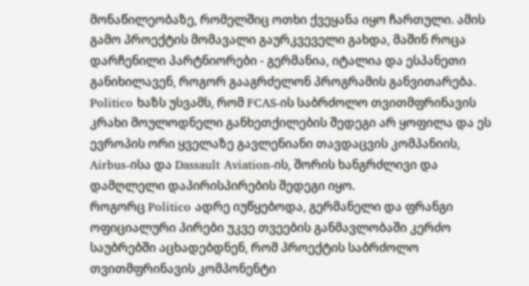მონაწილეობაზე, რომელშიც ოთხი ქვეყანა იყო ჩართული. ამის გამო პროექტის მომავალი გაურკვეველი გახდა, მაშინ როცა დარჩენილი პარტნიორები - გერმანია, იტალია და ესპანეთი განიხილავენ, როგორ გააგრძელონ პროგრამის განვითარება.
Politico ხაზს უსვამს, რომ FCAS-ის საბრძოლო თვითმფრინავის კრახი მოულოდნელი განხეთქილების შედეგი არ ყოფილა და ეს ევროპის ორი ყველაზე გავლენიანი თავდაცვის კომპანიის, Airbus-ისა და Dassault Aviation-ის, შორის ხანგრძლივი და დამღლელი დაპირისპირების შედეგი იყო.
როგორც Politico ადრე იუწყებოდა, გერმანელი და ფრანგი ოფიციალური პირები უკვე თვეების განმავლობაში კერძო საუბრებში აცხადებდნენ, რომ პროექტის საბრძოლო თვითმფრინავის კომპონენტი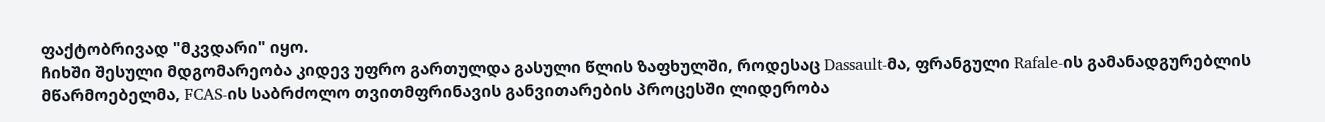ფაქტობრივად "მკვდარი" იყო.
ჩიხში შესული მდგომარეობა კიდევ უფრო გართულდა გასული წლის ზაფხულში, როდესაც Dassault-მა, ფრანგული Rafale-ის გამანადგურებლის მწარმოებელმა, FCAS-ის საბრძოლო თვითმფრინავის განვითარების პროცესში ლიდერობა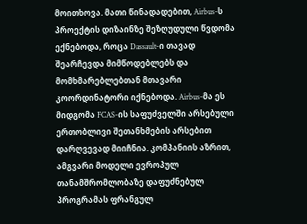მოითხოვა. მათი წინადადებით, Airbus-ს პროექტის დიზაინზე შეზღუდული წვდომა ექნებოდა, როცა Dassault-ი თავად შეარჩევდა მიმწოდებლებს და მომხმარებლებთან მთავარი კოორდინატორი იქნებოდა. Airbus-მა ეს მიდგომა FCAS-ის საფუძველში არსებული ერთობლივი შეთანხმების არსებით დარღვევად მიიჩნია. კომპანიის აზრით, ამგვარი მოდელი ევროპულ თანამშრომლობაზე დაფუძნებულ პროგრამას ფრანგულ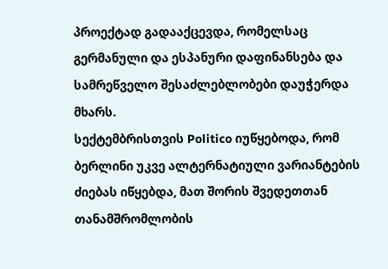პროექტად გადააქცევდა, რომელსაც გერმანული და ესპანური დაფინანსება და სამრეწველო შესაძლებლობები დაუჭერდა მხარს.
სექტემბრისთვის Politico იუწყებოდა, რომ ბერლინი უკვე ალტერნატიული ვარიანტების ძიებას იწყებდა, მათ შორის შვედეთთან თანამშრომლობის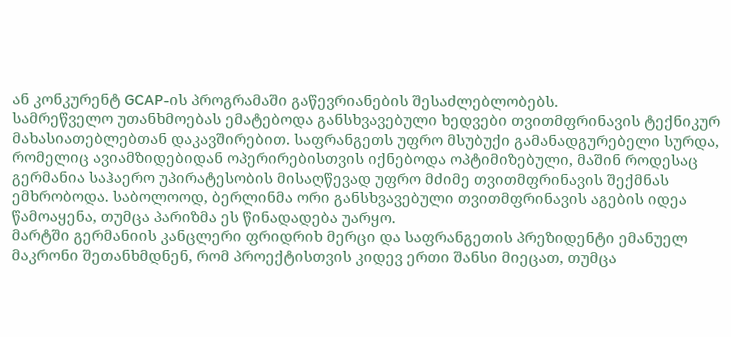ან კონკურენტ GCAP-ის პროგრამაში გაწევრიანების შესაძლებლობებს.
სამრეწველო უთანხმოებას ემატებოდა განსხვავებული ხედვები თვითმფრინავის ტექნიკურ მახასიათებლებთან დაკავშირებით. საფრანგეთს უფრო მსუბუქი გამანადგურებელი სურდა, რომელიც ავიამზიდებიდან ოპერირებისთვის იქნებოდა ოპტიმიზებული, მაშინ როდესაც გერმანია საჰაერო უპირატესობის მისაღწევად უფრო მძიმე თვითმფრინავის შექმნას ემხრობოდა. საბოლოოდ, ბერლინმა ორი განსხვავებული თვითმფრინავის აგების იდეა წამოაყენა, თუმცა პარიზმა ეს წინადადება უარყო.
მარტში გერმანიის კანცლერი ფრიდრიხ მერცი და საფრანგეთის პრეზიდენტი ემანუელ მაკრონი შეთანხმდნენ, რომ პროექტისთვის კიდევ ერთი შანსი მიეცათ, თუმცა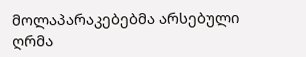მოლაპარაკებებმა არსებული ღრმა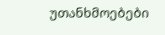უთანხმოებები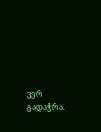ვერ გადაჭრა.